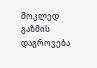მოკლედ
გაზმის დაგროვება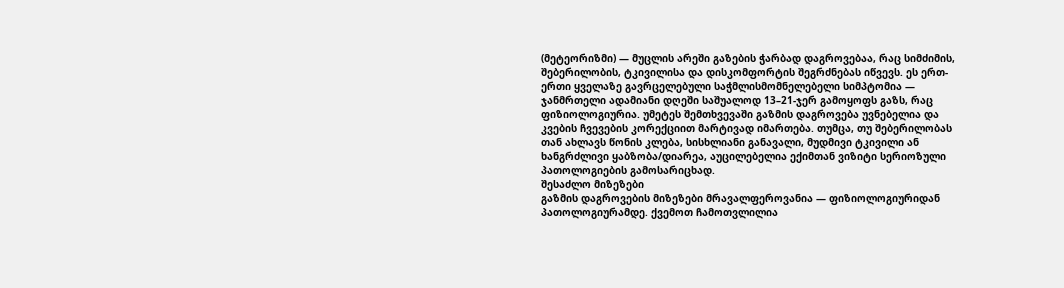(მეტეორიზმი) — მუცლის არეში გაზების ჭარბად დაგროვებაა, რაც სიმძიმის, შებერილობის, ტკივილისა და დისკომფორტის შეგრძნებას იწვევს. ეს ერთ-ერთი ყველაზე გავრცელებული საჭმლისმომნელებელი სიმპტომია — ჯანმრთელი ადამიანი დღეში საშუალოდ 13–21-ჯერ გამოყოფს გაზს, რაც ფიზიოლოგიურია. უმეტეს შემთხვევაში გაზმის დაგროვება უვნებელია და კვების ჩვევების კორექციით მარტივად იმართება. თუმცა, თუ შებერილობას თან ახლავს წონის კლება, სისხლიანი განავალი, მუდმივი ტკივილი ან ხანგრძლივი ყაბზობა/დიარეა, აუცილებელია ექიმთან ვიზიტი სერიოზული პათოლოგიების გამოსარიცხად.
შესაძლო მიზეზები
გაზმის დაგროვების მიზეზები მრავალფეროვანია — ფიზიოლოგიურიდან პათოლოგიურამდე. ქვემოთ ჩამოთვლილია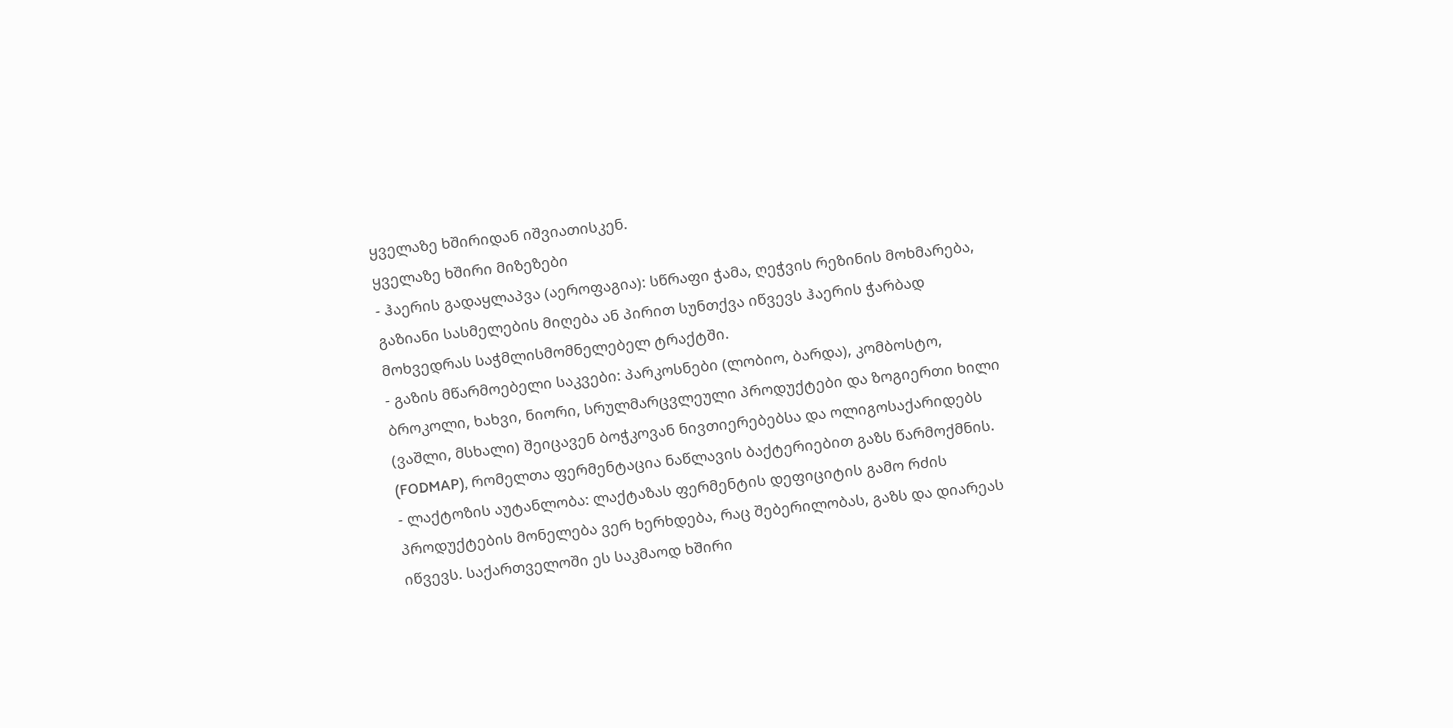ყველაზე ხშირიდან იშვიათისკენ.
ყველაზე ხშირი მიზეზები
- ჰაერის გადაყლაპვა (აეროფაგია): სწრაფი ჭამა, ღეჭვის რეზინის მოხმარება, გაზიანი სასმელების მიღება ან პირით სუნთქვა იწვევს ჰაერის ჭარბად მოხვედრას საჭმლისმომნელებელ ტრაქტში.
- გაზის მწარმოებელი საკვები: პარკოსნები (ლობიო, ბარდა), კომბოსტო, ბროკოლი, ხახვი, ნიორი, სრულმარცვლეული პროდუქტები და ზოგიერთი ხილი (ვაშლი, მსხალი) შეიცავენ ბოჭკოვან ნივთიერებებსა და ოლიგოსაქარიდებს (FODMAP), რომელთა ფერმენტაცია ნაწლავის ბაქტერიებით გაზს წარმოქმნის.
- ლაქტოზის აუტანლობა: ლაქტაზას ფერმენტის დეფიციტის გამო რძის პროდუქტების მონელება ვერ ხერხდება, რაც შებერილობას, გაზს და დიარეას იწვევს. საქართველოში ეს საკმაოდ ხშირი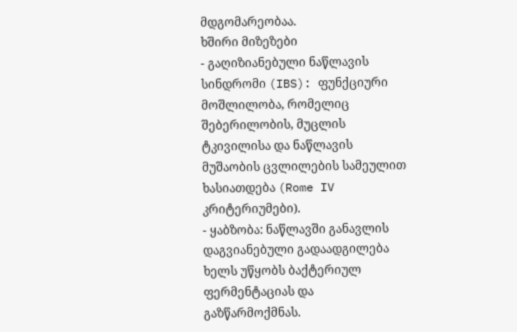მდგომარეობაა.
ხშირი მიზეზები
- გაღიზიანებული ნაწლავის სინდრომი (IBS): ფუნქციური მოშლილობა, რომელიც შებერილობის, მუცლის ტკივილისა და ნაწლავის მუშაობის ცვლილების სამეულით ხასიათდება (Rome IV კრიტერიუმები).
- ყაბზობა: ნაწლავში განავლის დაგვიანებული გადაადგილება ხელს უწყობს ბაქტერიულ ფერმენტაციას და გაზწარმოქმნას.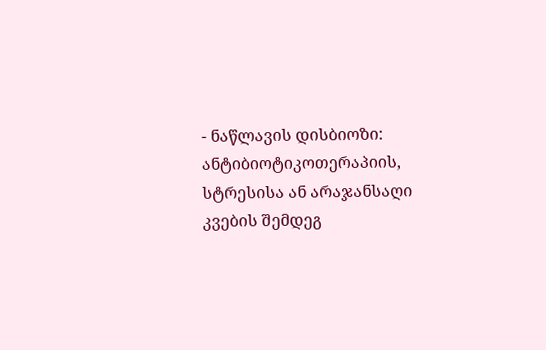- ნაწლავის დისბიოზი: ანტიბიოტიკოთერაპიის, სტრესისა ან არაჯანსაღი კვების შემდეგ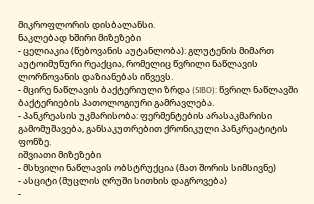მიკროფლორის დისბალანსი.
ნაკლებად ხშირი მიზეზები
- ცელიაკია (წებოვანის აუტანლობა): გლუტენის მიმართ აუტოიმუნური რეაქცია, რომელიც წვრილი ნაწლავის ლორწოვანის დაზიანებას იწვევს.
- მცირე ნაწლავის ბაქტერიული ზრდა (SIBO): წვრილ ნაწლავში ბაქტერიების პათოლოგიური გამრავლება.
- პანკრეასის უკმარისობა: ფერმენტების არასაკმარისი გამომუშავება, განსაკუთრებით ქრონიკული პანკრეატიტის ფონზე.
იშვიათი მიზეზები
- მსხვილი ნაწლავის ობსტრუქცია (მათ შორის სიმსივნე)
- ასციტი (მუცლის ღრუში სითხის დაგროვება)
-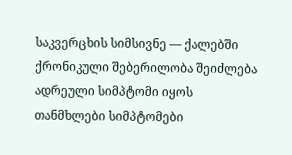საკვერცხის სიმსივნე — ქალებში ქრონიკული შებერილობა შეიძლება ადრეული სიმპტომი იყოს
თანმხლები სიმპტომები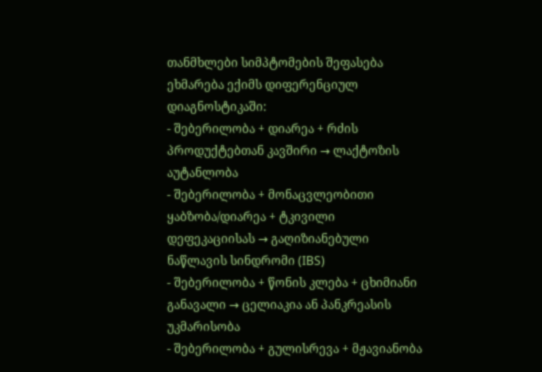თანმხლები სიმპტომების შეფასება ეხმარება ექიმს დიფერენციულ დიაგნოსტიკაში:
- შებერილობა + დიარეა + რძის პროდუქტებთან კავშირი → ლაქტოზის აუტანლობა
- შებერილობა + მონაცვლეობითი ყაბზობა/დიარეა + ტკივილი დეფეკაციისას → გაღიზიანებული ნაწლავის სინდრომი (IBS)
- შებერილობა + წონის კლება + ცხიმიანი განავალი → ცელიაკია ან პანკრეასის უკმარისობა
- შებერილობა + გულისრევა + მჟავიანობა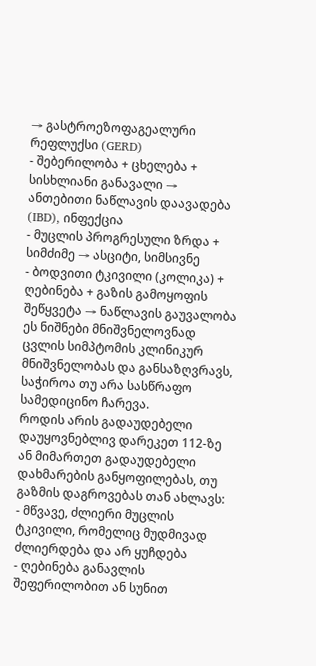→ გასტროეზოფაგეალური რეფლუქსი (GERD)
- შებერილობა + ცხელება + სისხლიანი განავალი → ანთებითი ნაწლავის დაავადება (IBD), ინფექცია
- მუცლის პროგრესული ზრდა + სიმძიმე → ასციტი, სიმსივნე
- ბოდვითი ტკივილი (კოლიკა) + ღებინება + გაზის გამოყოფის შეწყვეტა → ნაწლავის გაუვალობა
ეს ნიშნები მნიშვნელოვნად ცვლის სიმპტომის კლინიკურ მნიშვნელობას და განსაზღვრავს, საჭიროა თუ არა სასწრაფო სამედიცინო ჩარევა.
როდის არის გადაუდებელი
დაუყოვნებლივ დარეკეთ 112-ზე ან მიმართეთ გადაუდებელი დახმარების განყოფილებას, თუ გაზმის დაგროვებას თან ახლავს:
- მწვავე, ძლიერი მუცლის ტკივილი, რომელიც მუდმივად ძლიერდება და არ ყუჩდება
- ღებინება განავლის შეფერილობით ან სუნით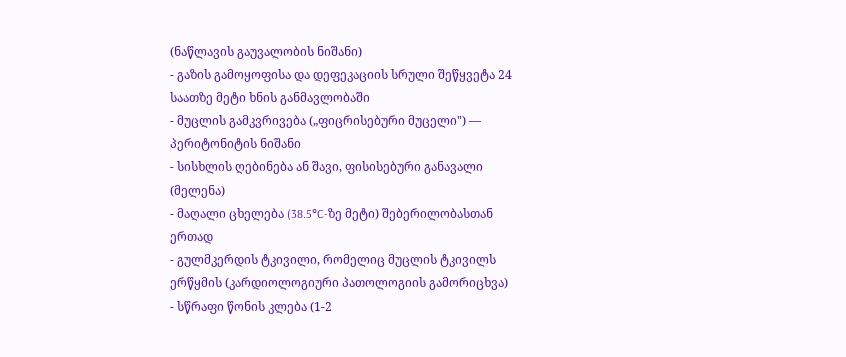(ნაწლავის გაუვალობის ნიშანი)
- გაზის გამოყოფისა და დეფეკაციის სრული შეწყვეტა 24 საათზე მეტი ხნის განმავლობაში
- მუცლის გამკვრივება („ფიცრისებური მუცელი") — პერიტონიტის ნიშანი
- სისხლის ღებინება ან შავი, ფისისებური განავალი (მელენა)
- მაღალი ცხელება (38.5°C-ზე მეტი) შებერილობასთან ერთად
- გულმკერდის ტკივილი, რომელიც მუცლის ტკივილს ერწყმის (კარდიოლოგიური პათოლოგიის გამორიცხვა)
- სწრაფი წონის კლება (1-2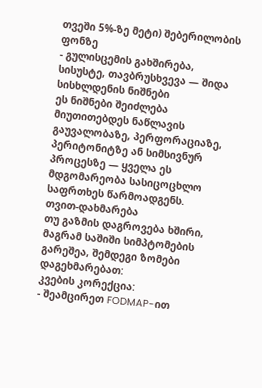თვეში 5%-ზე მეტი) შებერილობის ფონზე
- გულისცემის გახშირება, სისუსტე, თავბრუსხვევა — შიდა სისხლდენის ნიშნები
ეს ნიშნები შეიძლება მიუთითებდეს ნაწლავის გაუვალობაზე, პერფორაციაზე, პერიტონიტზე ან სიმსივნურ პროცესზე — ყველა ეს მდგომარეობა სასიცოცხლო საფრთხეს წარმოადგენს.
თვით-დახმარება
თუ გაზმის დაგროვება ხშირი, მაგრამ საშიში სიმპტომების გარეშეა, შემდეგი ზომები დაგეხმარებათ:
კვების კორექცია:
- შეამცირეთ FODMAP-ით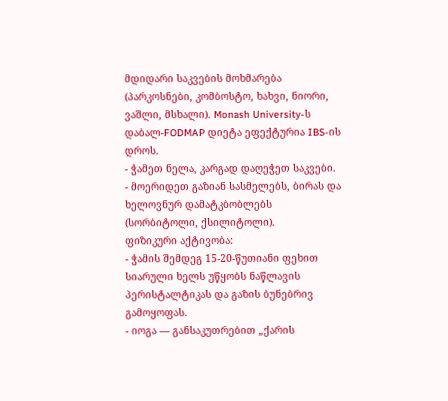მდიდარი საკვების მოხმარება (პარკოსნები, კომბოსტო, ხახვი, ნიორი, ვაშლი, მსხალი). Monash University-ს დაბალ-FODMAP დიეტა ეფექტურია IBS-ის დროს.
- ჭამეთ ნელა, კარგად დაღეჭეთ საკვები.
- მოერიდეთ გაზიან სასმელებს, ბირას და ხელოვნურ დამატკბობლებს (სორბიტოლი, ქსილიტოლი).
ფიზიკური აქტივობა:
- ჭამის შემდეგ 15-20-წუთიანი ფეხით სიარული ხელს უწყობს ნაწლავის პერისტალტიკას და გაზის ბუნებრივ გამოყოფას.
- იოგა — განსაკუთრებით „ქარის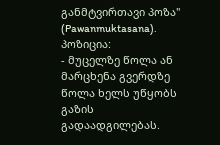განმტვირთავი პოზა" (Pawanmuktasana).
პოზიცია:
- მუცელზე წოლა ან მარცხენა გვერდზე წოლა ხელს უწყობს გაზის გადაადგილებას.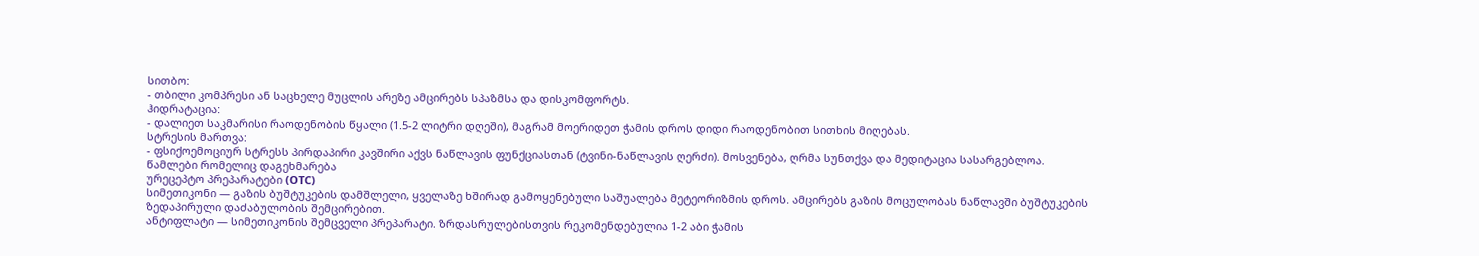სითბო:
- თბილი კომპრესი ან საცხელე მუცლის არეზე ამცირებს სპაზმსა და დისკომფორტს.
ჰიდრატაცია:
- დალიეთ საკმარისი რაოდენობის წყალი (1.5-2 ლიტრი დღეში), მაგრამ მოერიდეთ ჭამის დროს დიდი რაოდენობით სითხის მიღებას.
სტრესის მართვა:
- ფსიქოემოციურ სტრესს პირდაპირი კავშირი აქვს ნაწლავის ფუნქციასთან (ტვინი-ნაწლავის ღერძი). მოსვენება, ღრმა სუნთქვა და მედიტაცია სასარგებლოა.
წამლები რომელიც დაგეხმარება
ურეცეპტო პრეპარატები (OTC)
სიმეთიკონი — გაზის ბუშტუკების დამშლელი, ყველაზე ხშირად გამოყენებული საშუალება მეტეორიზმის დროს. ამცირებს გაზის მოცულობას ნაწლავში ბუშტუკების ზედაპირული დაძაბულობის შემცირებით.
ანტიფლატი — სიმეთიკონის შემცველი პრეპარატი. ზრდასრულებისთვის რეკომენდებულია 1-2 აბი ჭამის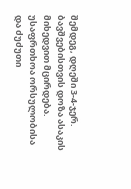შემდეგ, დღეში 3-4-ჯერ. ბავშვებისთვის დოზა ასაკის მიხედვით მცირდება. უსაფრთხოა ორსულობისა და ძუძუთი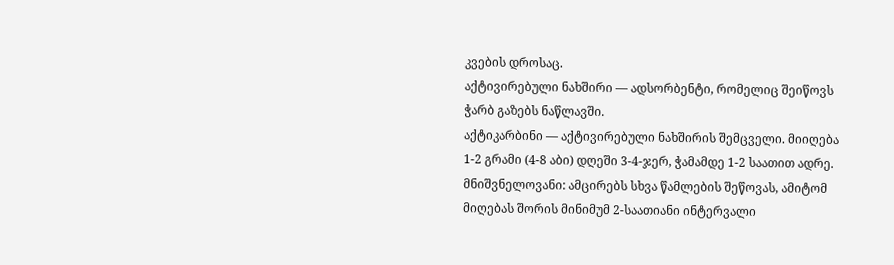კვების დროსაც.
აქტივირებული ნახშირი — ადსორბენტი, რომელიც შეიწოვს ჭარბ გაზებს ნაწლავში.
აქტიკარბინი — აქტივირებული ნახშირის შემცველი. მიიღება 1-2 გრამი (4-8 აბი) დღეში 3-4-ჯერ, ჭამამდე 1-2 საათით ადრე. მნიშვნელოვანი: ამცირებს სხვა წამლების შეწოვას, ამიტომ მიღებას შორის მინიმუმ 2-საათიანი ინტერვალი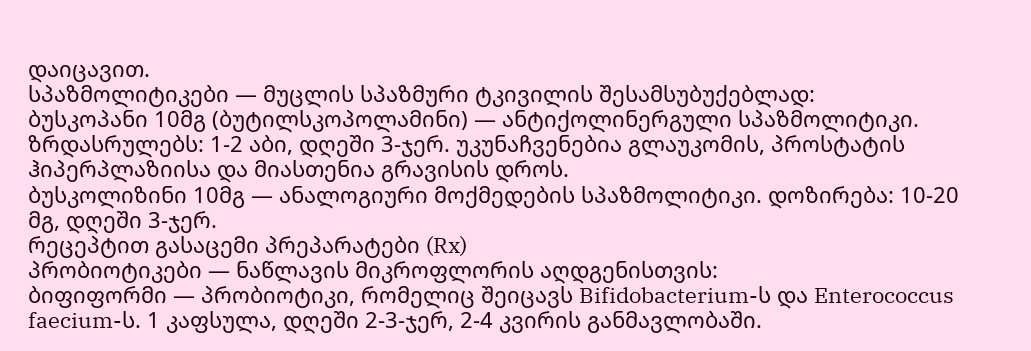დაიცავით.
სპაზმოლიტიკები — მუცლის სპაზმური ტკივილის შესამსუბუქებლად:
ბუსკოპანი 10მგ (ბუტილსკოპოლამინი) — ანტიქოლინერგული სპაზმოლიტიკი. ზრდასრულებს: 1-2 აბი, დღეში 3-ჯერ. უკუნაჩვენებია გლაუკომის, პროსტატის ჰიპერპლაზიისა და მიასთენია გრავისის დროს.
ბუსკოლიზინი 10მგ — ანალოგიური მოქმედების სპაზმოლიტიკი. დოზირება: 10-20 მგ, დღეში 3-ჯერ.
რეცეპტით გასაცემი პრეპარატები (Rx)
პრობიოტიკები — ნაწლავის მიკროფლორის აღდგენისთვის:
ბიფიფორმი — პრობიოტიკი, რომელიც შეიცავს Bifidobacterium-ს და Enterococcus faecium-ს. 1 კაფსულა, დღეში 2-3-ჯერ, 2-4 კვირის განმავლობაში.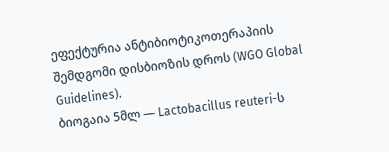ეფექტურია ანტიბიოტიკოთერაპიის შემდგომი დისბიოზის დროს (WGO Global Guidelines).
ბიოგაია 5მლ — Lactobacillus reuteri-ს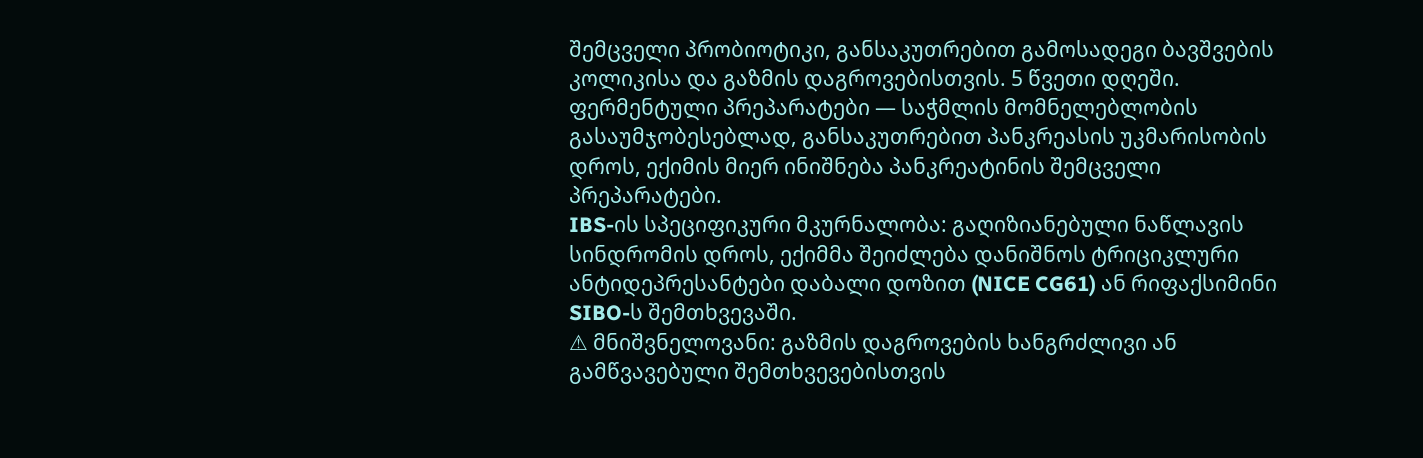შემცველი პრობიოტიკი, განსაკუთრებით გამოსადეგი ბავშვების კოლიკისა და გაზმის დაგროვებისთვის. 5 წვეთი დღეში.
ფერმენტული პრეპარატები — საჭმლის მომნელებლობის გასაუმჯობესებლად, განსაკუთრებით პანკრეასის უკმარისობის დროს, ექიმის მიერ ინიშნება პანკრეატინის შემცველი პრეპარატები.
IBS-ის სპეციფიკური მკურნალობა: გაღიზიანებული ნაწლავის სინდრომის დროს, ექიმმა შეიძლება დანიშნოს ტრიციკლური ანტიდეპრესანტები დაბალი დოზით (NICE CG61) ან რიფაქსიმინი SIBO-ს შემთხვევაში.
⚠ მნიშვნელოვანი: გაზმის დაგროვების ხანგრძლივი ან გამწვავებული შემთხვევებისთვის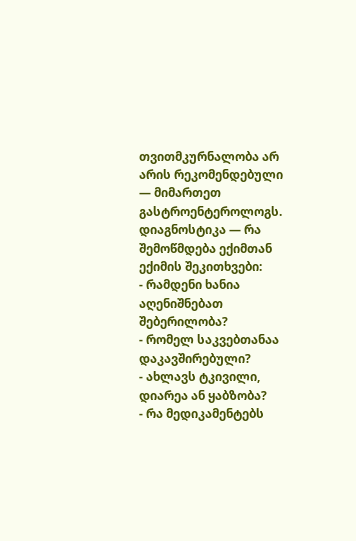თვითმკურნალობა არ არის რეკომენდებული — მიმართეთ გასტროენტეროლოგს.
დიაგნოსტიკა — რა შემოწმდება ექიმთან
ექიმის შეკითხვები:
- რამდენი ხანია აღენიშნებათ შებერილობა?
- რომელ საკვებთანაა დაკავშირებული?
- ახლავს ტკივილი, დიარეა ან ყაბზობა?
- რა მედიკამენტებს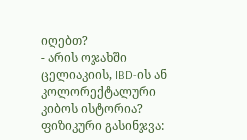იღებთ?
- არის ოჯახში ცელიაკიის, IBD-ის ან კოლორექტალური კიბოს ისტორია?
ფიზიკური გასინჯვა: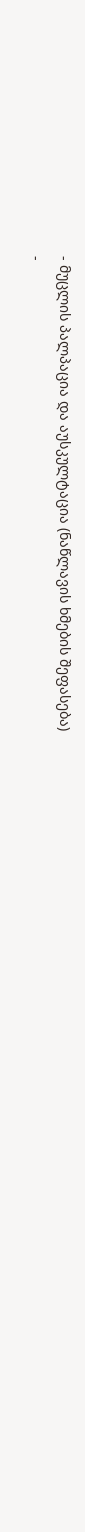- მუცლის პალპაცია და აუსკულტაცია (ნაწლავის ხმების შეფასება)
-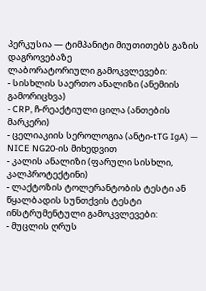პერკუსია — ტიმპანიტი მიუთითებს გაზის დაგროვებაზე
ლაბორატორიული გამოკვლევები:
- სისხლის საერთო ანალიზი (ანემიის გამორიცხვა)
- CRP, ჩ-რეაქტიული ცილა (ანთების მარკერი)
- ცელიაკიის სეროლოგია (ანტი-tTG IgA) — NICE NG20-ის მიხედვით
- კალის ანალიზი (ფარული სისხლი, კალპროტექტინი)
- ლაქტოზის ტოლერანტობის ტესტი ან წყალბადის სუნთქვის ტესტი
ინსტრუმენტული გამოკვლევები:
- მუცლის ღრუს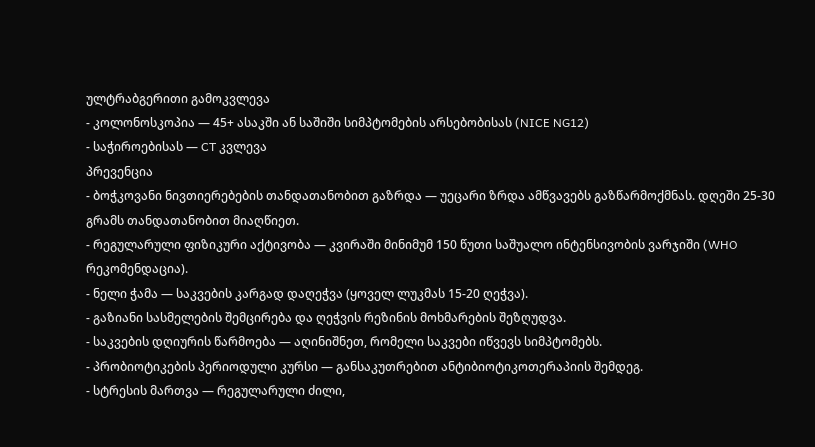ულტრაბგერითი გამოკვლევა
- კოლონოსკოპია — 45+ ასაკში ან საშიში სიმპტომების არსებობისას (NICE NG12)
- საჭიროებისას — CT კვლევა
პრევენცია
- ბოჭკოვანი ნივთიერებების თანდათანობით გაზრდა — უეცარი ზრდა ამწვავებს გაზწარმოქმნას. დღეში 25-30 გრამს თანდათანობით მიაღწიეთ.
- რეგულარული ფიზიკური აქტივობა — კვირაში მინიმუმ 150 წუთი საშუალო ინტენსივობის ვარჯიში (WHO რეკომენდაცია).
- ნელი ჭამა — საკვების კარგად დაღეჭვა (ყოველ ლუკმას 15-20 ღეჭვა).
- გაზიანი სასმელების შემცირება და ღეჭვის რეზინის მოხმარების შეზღუდვა.
- საკვების დღიურის წარმოება — აღინიშნეთ, რომელი საკვები იწვევს სიმპტომებს.
- პრობიოტიკების პერიოდული კურსი — განსაკუთრებით ანტიბიოტიკოთერაპიის შემდეგ.
- სტრესის მართვა — რეგულარული ძილი,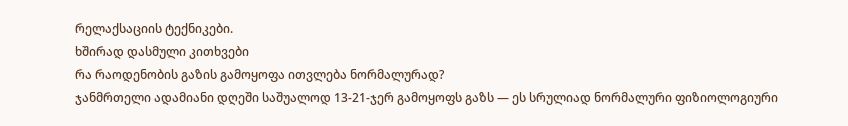რელაქსაციის ტექნიკები.
ხშირად დასმული კითხვები
რა რაოდენობის გაზის გამოყოფა ითვლება ნორმალურად?
ჯანმრთელი ადამიანი დღეში საშუალოდ 13-21-ჯერ გამოყოფს გაზს — ეს სრულიად ნორმალური ფიზიოლოგიური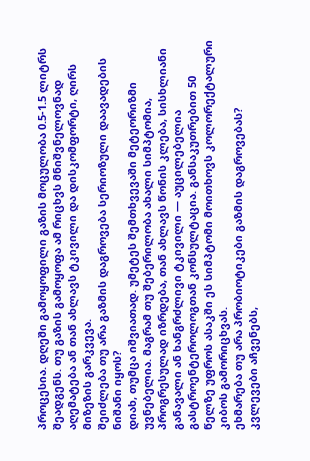პროცესია. დღეში გამოყოფილი გაზის მოცულობა 0.5-1.5 ლიტრს შეადგენს. თუ გაზის გამოყოფა ამ რიცხვს მნიშვნელოვნად აღემატება ან თან ახლავს ტკივილი და დისკომფორტი, ღირს მიზეზის გარკვევა.
შეიძლება თუ არა გაზმის დაგროვება სერიოზული დაავადების ნიშანი იყოს?
დიახ, თუმცა იშვიათად. უმეტეს შემთხვევაში მეტეორიზმი უვნებელია. მაგრამ თუ შებერილობა ახალი სიმპტომია, პროგრესულად იზრდება, თან ახლავს წონის კლება, სისხლიანი განავალი ან ხანგრძლივი ტკივილი — აუცილებელია გასტროენტეროლოგთან კონსულტაცია. განსაკუთრებით 50 წელზე უფროს ასაკში ეს სიმპტომი მოითხოვს კოლორექტალური კიბოს გამორიცხვას.
ეხმარება თუ არა პრობიოტიკები გაზმის დაგროვებას?
კვლევები აჩვენებს,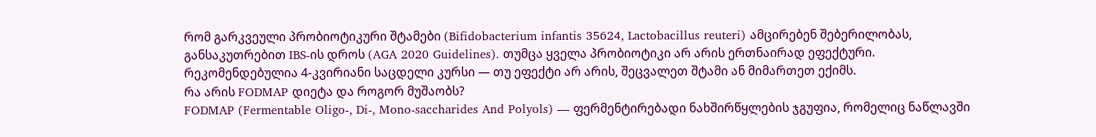რომ გარკვეული პრობიოტიკური შტამები (Bifidobacterium infantis 35624, Lactobacillus reuteri) ამცირებენ შებერილობას, განსაკუთრებით IBS-ის დროს (AGA 2020 Guidelines). თუმცა ყველა პრობიოტიკი არ არის ერთნაირად ეფექტური. რეკომენდებულია 4-კვირიანი საცდელი კურსი — თუ ეფექტი არ არის, შეცვალეთ შტამი ან მიმართეთ ექიმს.
რა არის FODMAP დიეტა და როგორ მუშაობს?
FODMAP (Fermentable Oligo-, Di-, Mono-saccharides And Polyols) — ფერმენტირებადი ნახშირწყლების ჯგუფია, რომელიც ნაწლავში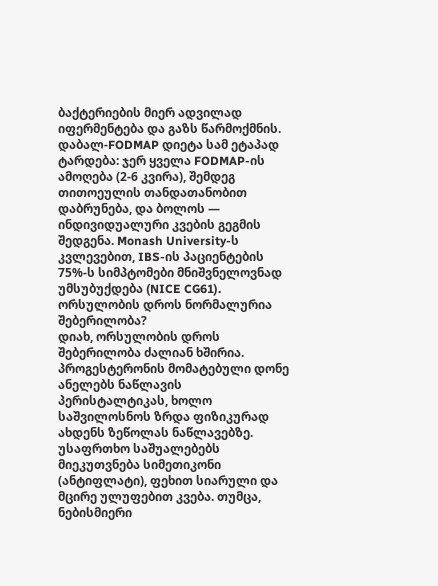ბაქტერიების მიერ ადვილად იფერმენტება და გაზს წარმოქმნის. დაბალ-FODMAP დიეტა სამ ეტაპად ტარდება: ჯერ ყველა FODMAP-ის ამოღება (2-6 კვირა), შემდეგ თითოეულის თანდათანობით დაბრუნება, და ბოლოს — ინდივიდუალური კვების გეგმის შედგენა. Monash University-ს კვლევებით, IBS-ის პაციენტების 75%-ს სიმპტომები მნიშვნელოვნად უმსუბუქდება (NICE CG61).
ორსულობის დროს ნორმალურია შებერილობა?
დიახ, ორსულობის დროს შებერილობა ძალიან ხშირია. პროგესტერონის მომატებული დონე ანელებს ნაწლავის პერისტალტიკას, ხოლო საშვილოსნოს ზრდა ფიზიკურად ახდენს ზეწოლას ნაწლავებზე. უსაფრთხო საშუალებებს მიეკუთვნება სიმეთიკონი (ანტიფლატი), ფეხით სიარული და მცირე ულუფებით კვება. თუმცა, ნებისმიერი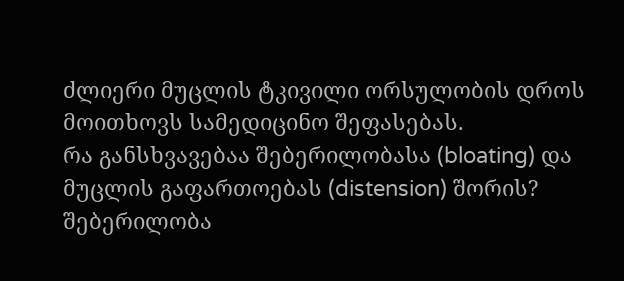ძლიერი მუცლის ტკივილი ორსულობის დროს მოითხოვს სამედიცინო შეფასებას.
რა განსხვავებაა შებერილობასა (bloating) და მუცლის გაფართოებას (distension) შორის?
შებერილობა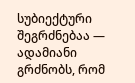სუბიექტური შეგრძნებაა — ადამიანი გრძნობს, რომ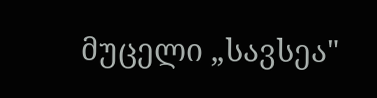მუცელი „სავსეა"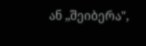ან „შეიბერა",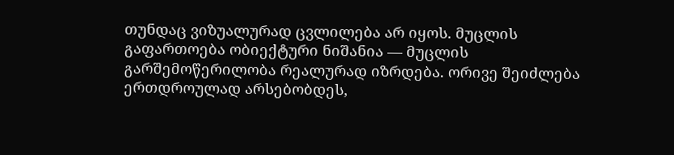თუნდაც ვიზუალურად ცვლილება არ იყოს. მუცლის გაფართოება ობიექტური ნიშანია — მუცლის გარშემოწერილობა რეალურად იზრდება. ორივე შეიძლება ერთდროულად არსებობდეს,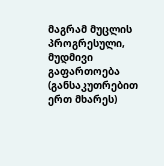მაგრამ მუცლის პროგრესული, მუდმივი გაფართოება (განსაკუთრებით ერთ მხარეს)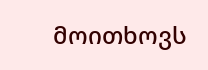მოითხოვს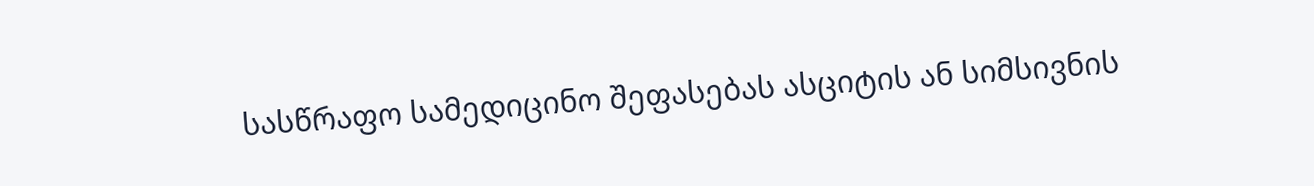სასწრაფო სამედიცინო შეფასებას ასციტის ან სიმსივნის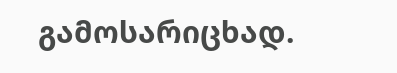გამოსარიცხად.